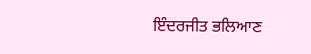ਇੰਦਰਜੀਤ ਭਲਿਆਣ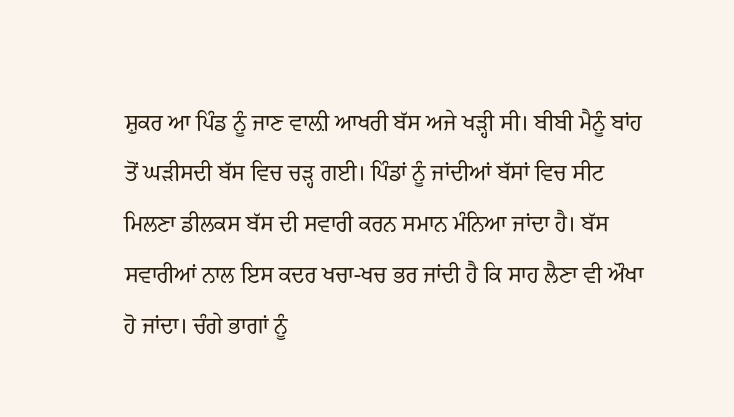ਸ਼ੁਕਰ ਆ ਪਿੰਡ ਨੂੰ ਜਾਣ ਵਾਲ਼ੀ ਆਖਰੀ ਬੱਸ ਅਜੇ ਖੜ੍ਹੀ ਸੀ। ਬੀਬੀ ਮੈਨੂੰ ਬਾਂਹ ਤੋਂ ਘੜੀਸਦੀ ਬੱਸ ਵਿਚ ਚੜ੍ਹ ਗਈ। ਪਿੰਡਾਂ ਨੂੰ ਜਾਂਦੀਆਂ ਬੱਸਾਂ ਵਿਚ ਸੀਟ ਮਿਲਣਾ ਡੀਲਕਸ ਬੱਸ ਦੀ ਸਵਾਰੀ ਕਰਨ ਸਮਾਨ ਮੰਨਿਆ ਜਾਂਦਾ ਹੈ। ਬੱਸ ਸਵਾਰੀਆਂ ਨਾਲ ਇਸ ਕਦਰ ਖਚਾ-ਖਚ ਭਰ ਜਾਂਦੀ ਹੈ ਕਿ ਸਾਹ ਲੈਣਾ ਵੀ ਔਖਾ ਹੋ ਜਾਂਦਾ। ਚੰਗੇ ਭਾਗਾਂ ਨੂੰ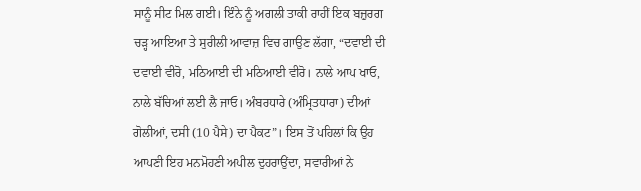ਸਾਨੂੰ ਸੀਟ ਮਿਲ ਗਈ। ਇੰਨੇ ਨੂੰ ਅਗਲੀ ਤਾਕੀ ਰਾਹੀਂ ਇਕ ਬਜ਼ੁਰਗ ਚੜ੍ਹ ਆਇਆ ਤੇ ਸੁਰੀਲੀ ਆਵਾਜ਼ ਵਿਚ ਗਾਉਣ ਲੱਗਾ, “ਦਵਾਈ ਦੀ ਦਵਾਈ ਵੀਰੋ, ਮਠਿਆਈ ਦੀ ਮਠਿਆਈ ਵੀਰੋ। ਨਾਲੇ ਆਪ ਖਾਓ, ਨਾਲੇ ਬੱਚਿਆਂ ਲਈ ਲੈ ਜਾਓ। ਅੰਬਰਧਾਰੇ (ਅੰਮ੍ਰਿਤਧਾਰਾ) ਦੀਆਂ ਗੋਲੀਆਂ, ਦਸੀ (10 ਪੈਸੇ) ਦਾ ਪੈਕਟ”। ਇਸ ਤੋਂ ਪਹਿਲਾਂ ਕਿ ਉਹ ਆਪਣੀ ਇਹ ਮਨਮੋਹਣੀ ਅਪੀਲ ਦੁਹਰਾਉਂਦਾ, ਸਵਾਰੀਆਂ ਨੇ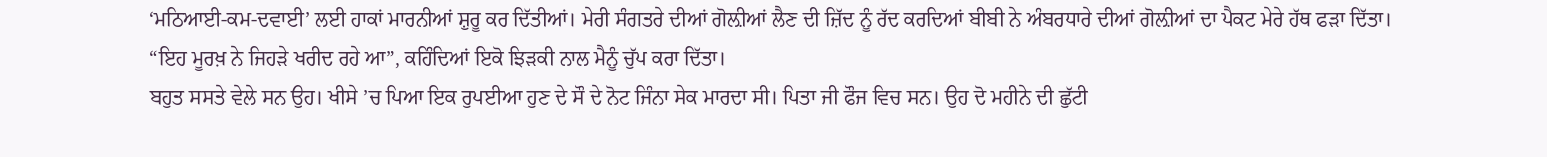‘ਮਠਿਆਈ-ਕਮ-ਦਵਾਈ’ ਲਈ ਹਾਕਾਂ ਮਾਰਨੀਆਂ ਸ਼ੁਰੂ ਕਰ ਦਿੱਤੀਆਂ। ਮੇਰੀ ਸੰਗਤਰੇ ਦੀਆਂ ਗੋਲ਼ੀਆਂ ਲੈਣ ਦੀ ਜ਼ਿੱਦ ਨੂੰ ਰੱਦ ਕਰਦਿਆਂ ਬੀਬੀ ਨੇ ਅੰਬਰਧਾਰੇ ਦੀਆਂ ਗੋਲ਼ੀਆਂ ਦਾ ਪੈਕਟ ਮੇਰੇ ਹੱਥ ਫੜਾ ਦਿੱਤਾ। “ਇਹ ਮੂਰਖ਼ ਨੇ ਜਿਹੜੇ ਖਰੀਦ ਰਹੇ ਆ”, ਕਹਿੰਦਿਆਂ ਇਕੋ ਝਿੜਕੀ ਨਾਲ ਮੈਨੂੰ ਚੁੱਪ ਕਰਾ ਦਿੱਤਾ।
ਬਹੁਤ ਸਸਤੇ ਵੇਲੇ ਸਨ ਉਹ। ਖੀਸੇ ’ਚ ਪਿਆ ਇਕ ਰੁਪਈਆ ਹੁਣ ਦੇ ਸੌ ਦੇ ਨੋਟ ਜਿੰਨਾ ਸੇਕ ਮਾਰਦਾ ਸੀ। ਪਿਤਾ ਜੀ ਫੌਜ ਵਿਚ ਸਨ। ਉਹ ਦੋ ਮਹੀਨੇ ਦੀ ਛੁੱਟੀ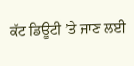ਕੱਟ ਡਿਊਟੀ ’ਤੇ ਜਾਣ ਲਈ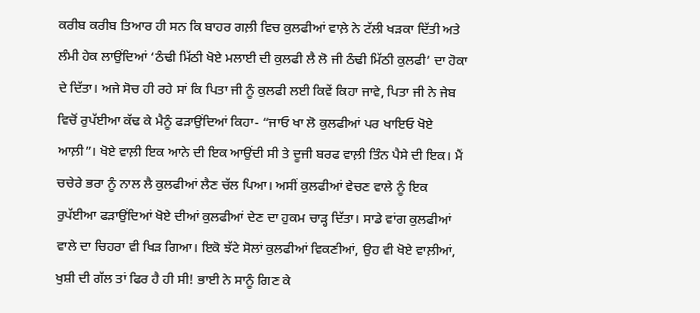ਕਰੀਬ ਕਰੀਬ ਤਿਆਰ ਹੀ ਸਨ ਕਿ ਬਾਹਰ ਗਲ਼ੀ ਵਿਚ ਕੁਲਫੀਆਂ ਵਾਲ਼ੇ ਨੇ ਟੱਲੀ ਖੜਕਾ ਦਿੱਤੀ ਅਤੇ ਲੰਮੀ ਹੇਕ ਲਾਉਂਦਿਆਂ ‘ਠੰਢੀ ਮਿੱਠੀ ਖੋਏ ਮਲਾਈ ਦੀ ਕੁਲਫੀ ਲੈ ਲੋ ਜੀ ਠੰਢੀ ਮਿੱਠੀ ਕੁਲਫੀ’ ਦਾ ਹੋਕਾ ਦੇ ਦਿੱਤਾ। ਅਜੇ ਸੋਚ ਹੀ ਰਹੇ ਸਾਂ ਕਿ ਪਿਤਾ ਜੀ ਨੂੰ ਕੁਲਫੀ ਲਈ ਕਿਵੇਂ ਕਿਹਾ ਜਾਵੇ, ਪਿਤਾ ਜੀ ਨੇ ਜੇਬ ਵਿਚੋਂ ਰੁਪੱਈਆ ਕੱਢ ਕੇ ਮੈਨੂੰ ਫੜਾਉਂਦਿਆਂ ਕਿਹਾ- “ਜਾਓ ਖਾ ਲੋ ਕੁਲਫੀਆਂ ਪਰ ਖਾਇਓ ਖੋਏ ਆਲ਼ੀ”। ਖੋਏ ਵਾਲ਼ੀ ਇਕ ਆਨੇ ਦੀ ਇਕ ਆਉਂਦੀ ਸੀ ਤੇ ਦੂਜੀ ਬਰਫ ਵਾਲ਼ੀ ਤਿੰਨ ਪੈਸੇ ਦੀ ਇਕ। ਮੈਂ ਚਚੇਰੇ ਭਰਾ ਨੂੰ ਨਾਲ ਲੈ ਕੁਲਫੀਆਂ ਲੈਣ ਚੱਲ ਪਿਆ। ਅਸੀਂ ਕੁਲਫੀਆਂ ਵੇਚਣ ਵਾਲੇ ਨੂੰ ਇਕ ਰੁਪੱਈਆ ਫੜਾਉਂਦਿਆਂ ਖੋਏ ਦੀਆਂ ਕੁਲਫੀਆਂ ਦੇਣ ਦਾ ਹੁਕਮ ਚਾੜ੍ਹ ਦਿੱਤਾ। ਸਾਡੇ ਵਾਂਗ ਕੁਲਫੀਆਂ ਵਾਲੇ ਦਾ ਚਿਹਰਾ ਵੀ ਖਿੜ ਗਿਆ। ਇਕੋ ਝੱਟੇ ਸੋਲਾਂ ਕੁਲਫੀਆਂ ਵਿਕਣੀਆਂ, ਉਹ ਵੀ ਖੋਏ ਵਾਲ਼ੀਆਂ, ਖੁਸ਼ੀ ਦੀ ਗੱਲ ਤਾਂ ਫਿਰ ਹੈ ਹੀ ਸੀ! ਭਾਈ ਨੇ ਸਾਨੂੰ ਗਿਣ ਕੇ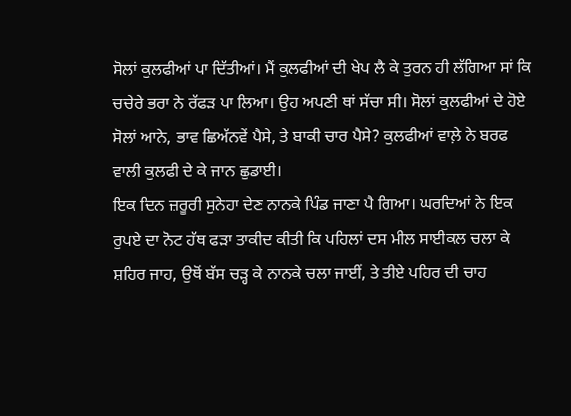ਸੋਲਾਂ ਕੁਲਫੀਆਂ ਪਾ ਦਿੱਤੀਆਂ। ਮੈਂ ਕੁਲਫੀਆਂ ਦੀ ਖੇਪ ਲੈ ਕੇ ਤੁਰਨ ਹੀ ਲੱਗਿਆ ਸਾਂ ਕਿ ਚਚੇਰੇ ਭਰਾ ਨੇ ਰੱਫੜ ਪਾ ਲਿਆ। ਉਹ ਅਪਣੀ ਥਾਂ ਸੱਚਾ ਸੀ। ਸੋਲਾਂ ਕੁਲਫੀਆਂ ਦੇ ਹੋਏ ਸੋਲਾਂ ਆਨੇ, ਭਾਵ ਛਿਅੱਨਵੇਂ ਪੈਸੇ, ਤੇ ਬਾਕੀ ਚਾਰ ਪੈਸੇ? ਕੁਲਫੀਆਂ ਵਾਲ਼ੇ ਨੇ ਬਰਫ ਵਾਲੀ ਕੁਲਫੀ ਦੇ ਕੇ ਜਾਨ ਛੁਡਾਈ।
ਇਕ ਦਿਨ ਜ਼ਰੂਰੀ ਸੁਨੇਹਾ ਦੇਣ ਨਾਨਕੇ ਪਿੰਡ ਜਾਣਾ ਪੈ ਗਿਆ। ਘਰਦਿਆਂ ਨੇ ਇਕ ਰੁਪਏ ਦਾ ਨੋਟ ਹੱਥ ਫੜਾ ਤਾਕੀਦ ਕੀਤੀ ਕਿ ਪਹਿਲਾਂ ਦਸ ਮੀਲ ਸਾਈਕਲ ਚਲਾ ਕੇ ਸ਼ਹਿਰ ਜਾਹ, ਉਥੋਂ ਬੱਸ ਚੜ੍ਹ ਕੇ ਨਾਨਕੇ ਚਲਾ ਜਾਈਂ, ਤੇ ਤੀਏ ਪਹਿਰ ਦੀ ਚਾਹ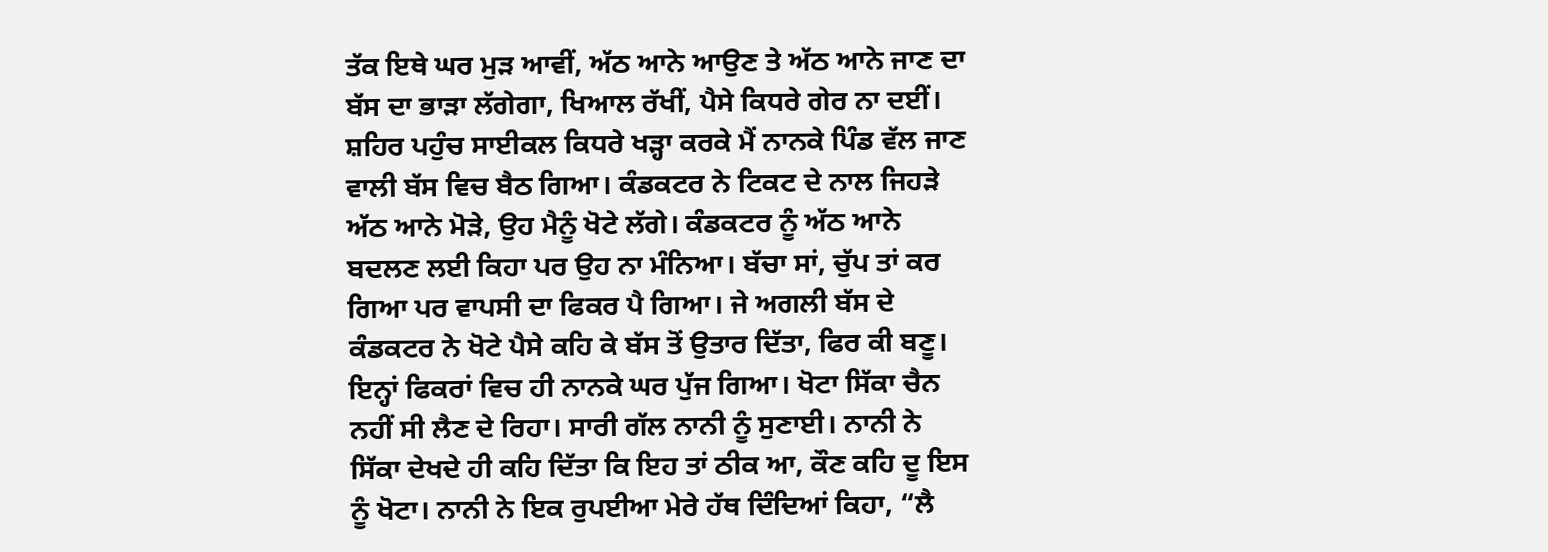ਤੱਕ ਇਥੇ ਘਰ ਮੁੜ ਆਵੀਂ, ਅੱਠ ਆਨੇ ਆਉਣ ਤੇ ਅੱਠ ਆਨੇ ਜਾਣ ਦਾ ਬੱਸ ਦਾ ਭਾੜਾ ਲੱਗੇਗਾ, ਖਿਆਲ ਰੱਖੀਂ, ਪੈਸੇ ਕਿਧਰੇ ਗੇਰ ਨਾ ਦਈਂ। ਸ਼ਹਿਰ ਪਹੁੰਚ ਸਾਈਕਲ ਕਿਧਰੇ ਖੜ੍ਹਾ ਕਰਕੇ ਮੈਂ ਨਾਨਕੇ ਪਿੰਡ ਵੱਲ ਜਾਣ ਵਾਲੀ ਬੱਸ ਵਿਚ ਬੈਠ ਗਿਆ। ਕੰਡਕਟਰ ਨੇ ਟਿਕਟ ਦੇ ਨਾਲ ਜਿਹੜੇ ਅੱਠ ਆਨੇ ਮੋੜੇ, ਉਹ ਮੈਨੂੰ ਖੋਟੇ ਲੱਗੇ। ਕੰਡਕਟਰ ਨੂੰ ਅੱਠ ਆਨੇ ਬਦਲਣ ਲਈ ਕਿਹਾ ਪਰ ਉਹ ਨਾ ਮੰਨਿਆ। ਬੱਚਾ ਸਾਂ, ਚੁੱਪ ਤਾਂ ਕਰ ਗਿਆ ਪਰ ਵਾਪਸੀ ਦਾ ਫਿਕਰ ਪੈ ਗਿਆ। ਜੇ ਅਗਲੀ ਬੱਸ ਦੇ ਕੰਡਕਟਰ ਨੇ ਖੋਟੇ ਪੈਸੇ ਕਹਿ ਕੇ ਬੱਸ ਤੋਂ ਉਤਾਰ ਦਿੱਤਾ, ਫਿਰ ਕੀ ਬਣੂ। ਇਨ੍ਹਾਂ ਫਿਕਰਾਂ ਵਿਚ ਹੀ ਨਾਨਕੇ ਘਰ ਪੁੱਜ ਗਿਆ। ਖੋਟਾ ਸਿੱਕਾ ਚੈਨ ਨਹੀਂ ਸੀ ਲੈਣ ਦੇ ਰਿਹਾ। ਸਾਰੀ ਗੱਲ ਨਾਨੀ ਨੂੰ ਸੁਣਾਈ। ਨਾਨੀ ਨੇ ਸਿੱਕਾ ਦੇਖਦੇ ਹੀ ਕਹਿ ਦਿੱਤਾ ਕਿ ਇਹ ਤਾਂ ਠੀਕ ਆ, ਕੌਣ ਕਹਿ ਦੂ ਇਸ ਨੂੰ ਖੋਟਾ। ਨਾਨੀ ਨੇ ਇਕ ਰੁਪਈਆ ਮੇਰੇ ਹੱਥ ਦਿੰਦਿਆਂ ਕਿਹਾ, “ਲੈ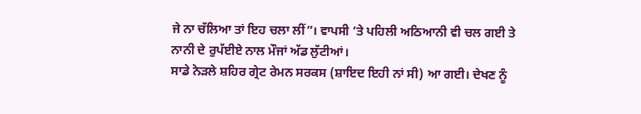ਜੇ ਨਾ ਚੱਲਿਆ ਤਾਂ ਇਹ ਚਲਾ ਲੀਂ”। ਵਾਪਸੀ ’ਤੇ ਪਹਿਲੀ ਅਠਿਆਨੀ ਵੀ ਚਲ ਗਈ ਤੇ ਨਾਨੀ ਦੇ ਰੁਪੱਈਏ ਨਾਲ ਮੌਜਾਂ ਅੱਡ ਲੁੱਟੀਆਂ।
ਸਾਡੇ ਨੇੜਲੇ ਸ਼ਹਿਰ ਗ੍ਰੇਟ ਰੇਮਨ ਸਰਕਸ (ਸ਼ਾਇਦ ਇਹੀ ਨਾਂ ਸੀ) ਆ ਗਈ। ਦੇਖਣ ਨੂੰ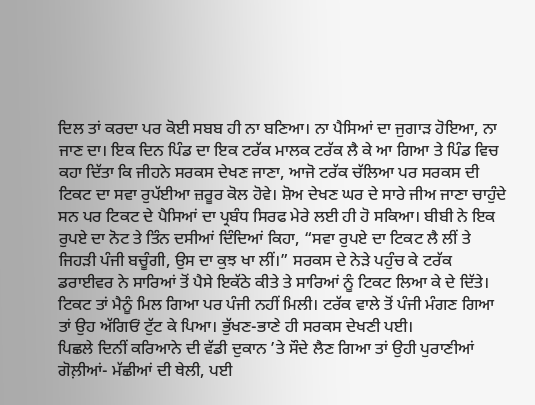ਦਿਲ ਤਾਂ ਕਰਦਾ ਪਰ ਕੋਈ ਸਬਬ ਹੀ ਨਾ ਬਣਿਆ। ਨਾ ਪੈਸਿਆਂ ਦਾ ਜੁਗਾੜ ਹੋਇਆ, ਨਾ ਜਾਣ ਦਾ। ਇਕ ਦਿਨ ਪਿੰਡ ਦਾ ਇਕ ਟਰੱਕ ਮਾਲਕ ਟਰੱਕ ਲੈ ਕੇ ਆ ਗਿਆ ਤੇ ਪਿੰਡ ਵਿਚ ਕਹਾ ਦਿੱਤਾ ਕਿ ਜੀਹਨੇ ਸਰਕਸ ਦੇਖਣ ਜਾਣਾ, ਆਜੋ ਟਰੱਕ ਚੱਲਿਆ ਪਰ ਸਰਕਸ ਦੀ ਟਿਕਟ ਦਾ ਸਵਾ ਰੁਪੱਈਆ ਜ਼ਰੂਰ ਕੋਲ ਹੋਵੇ। ਸ਼ੋਅ ਦੇਖਣ ਘਰ ਦੇ ਸਾਰੇ ਜੀਅ ਜਾਣਾ ਚਾਹੁੰਦੇ ਸਨ ਪਰ ਟਿਕਟ ਦੇ ਪੈਸਿਆਂ ਦਾ ਪ੍ਰਬੰਧ ਸਿਰਫ ਮੇਰੇ ਲਈ ਹੀ ਹੋ ਸਕਿਆ। ਬੀਬੀ ਨੇ ਇਕ ਰੁਪਏ ਦਾ ਨੋਟ ਤੇ ਤਿੰਨ ਦਸੀਆਂ ਦਿੰਦਿਆਂ ਕਿਹਾ, “ਸਵਾ ਰੁਪਏ ਦਾ ਟਿਕਟ ਲੈ ਲੀਂ ਤੇ ਜਿਹੜੀ ਪੰਜੀ ਬਚੂੰਗੀ, ਉਸ ਦਾ ਕੁਝ ਖਾ ਲੀਂ।” ਸਰਕਸ ਦੇ ਨੇੜੇ ਪਹੁੰਚ ਕੇ ਟਰੱਕ ਡਰਾਈਵਰ ਨੇ ਸਾਰਿਆਂ ਤੋਂ ਪੈਸੇ ਇਕੱਠੇ ਕੀਤੇ ਤੇ ਸਾਰਿਆਂ ਨੂੰ ਟਿਕਟ ਲਿਆ ਕੇ ਦੇ ਦਿੱਤੇ। ਟਿਕਟ ਤਾਂ ਮੈਨੂੰ ਮਿਲ ਗਿਆ ਪਰ ਪੰਜੀ ਨਹੀਂ ਮਿਲੀ। ਟਰੱਕ ਵਾਲੇ ਤੋਂ ਪੰਜੀ ਮੰਗਣ ਗਿਆ ਤਾਂ ਉਹ ਅੱਗਿਓਂ ਟੁੱਟ ਕੇ ਪਿਆ। ਭੁੱਖਣ-ਭਾਣੇ ਹੀ ਸਰਕਸ ਦੇਖਣੀ ਪਈ।
ਪਿਛਲੇ ਦਿਨੀਂ ਕਰਿਆਨੇ ਦੀ ਵੱਡੀ ਦੁਕਾਨ ’ਤੇ ਸੌਦੇ ਲੈਣ ਗਿਆ ਤਾਂ ਉਹੀ ਪੁਰਾਣੀਆਂ ਗੋਲ਼ੀਆਂ- ਮੱਛੀਆਂ ਦੀ ਥੇਲੀ, ਪਈ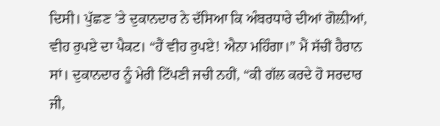ਦਿਸੀ। ਪੁੱਛਣ ’ਤੇ ਦੁਕਾਨਦਾਰ ਨੇ ਦੱਸਿਆ ਕਿ ਅੰਬਰਧਾਰੇ ਦੀਆਂ ਗੋਲ਼ੀਆਂ, ਵੀਹ ਰੁਪਏ ਦਾ ਪੈਕਟ। “ਹੈਂ ਵੀਹ ਰੁਪਏ! ਐਨਾ ਮਹਿੰਗਾ।” ਮੈਂ ਸੱਚੀਂ ਹੈਰਾਨ ਸਾਂ। ਦੁਕਾਨਦਾਰ ਨੂੰ ਮੇਰੀ ਟਿੱਪਣੀ ਜਚੀ ਨਹੀਂ, “ਕੀ ਗੱਲ ਕਰਦੇ ਹੋ ਸਰਦਾਰ ਜੀ,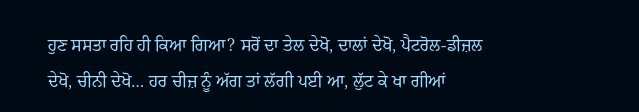ਹੁਣ ਸਸਤਾ ਰਹਿ ਹੀ ਕਿਆ ਗਿਆ? ਸਰੋਂ ਦਾ ਤੇਲ ਦੇਖੋ, ਦਾਲਾਂ ਦੇਖੋ, ਪੈਟਰੋਲ-ਡੀਜ਼ਲ ਦੇਖੋ, ਚੀਨੀ ਦੇਖੋ… ਹਰ ਚੀਜ਼ ਨੂੰ ਅੱਗ ਤਾਂ ਲੱਗੀ ਪਈ ਆ, ਲੁੱਟ ਕੇ ਖਾ ਗੀਆਂ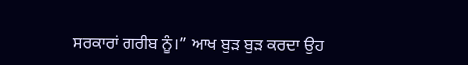ਸਰਕਾਰਾਂ ਗਰੀਬ ਨੂੰ।” ਆਖ ਬੁੜ ਬੁੜ ਕਰਦਾ ਉਹ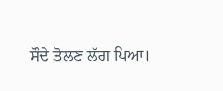ਸੌਦੇ ਤੋਲਣ ਲੱਗ ਪਿਆ।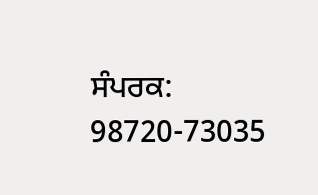ਸੰਪਰਕ: 98720-73035